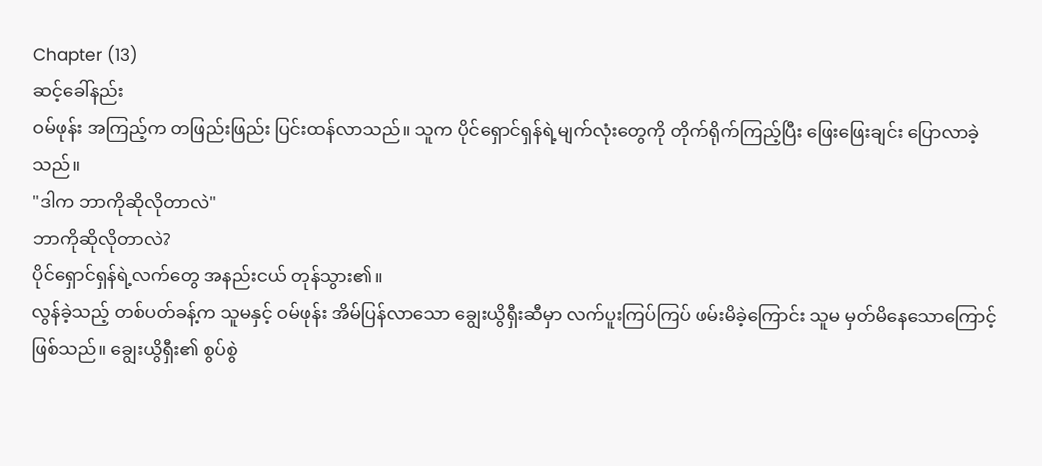Chapter (13)
ဆင့်ခေါ်နည်း
ဝမ်ဖုန်း အကြည့်က တဖြည်းဖြည်း ပြင်းထန်လာသည်။ သူက ပိုင်ရှောင်ရှန်ရဲ့မျက်လုံးတွေကို တိုက်ရိုက်ကြည့်ပြီး ဖြေးဖြေးချင်း ပြောလာခဲ့သည်။
"ဒါက ဘာကိုဆိုလိုတာလဲ"
ဘာကိုဆိုလိုတာလဲ?
ပိုင်ရှောင်ရှန်ရဲ့လက်တွေ အနည်းငယ် တုန်သွား၏။
လွန်ခဲ့သည့် တစ်ပတ်ခန့်က သူမနှင့် ဝမ်ဖုန်း အိမ်ပြန်လာသော ချွေးယွိရှီးဆီမှာ လက်ပူးကြပ်ကြပ် ဖမ်းမိခဲ့ကြောင်း သူမ မှတ်မိနေသောကြောင့် ဖြစ်သည်။ ချွေးယွိရှီး၏ စွပ်စွဲ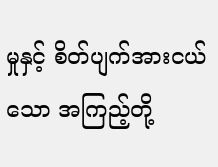မှုနှင့် စိတ်ပျက်အားငယ်သော အကြည့်တို့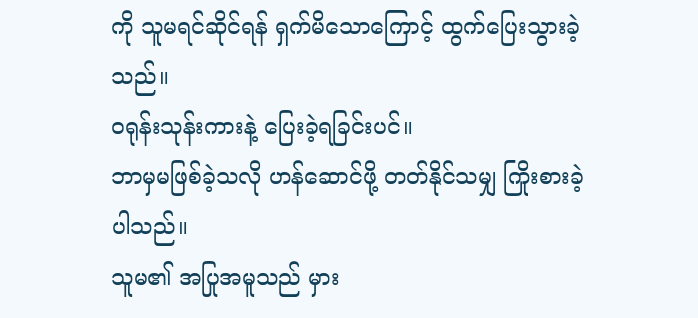ကို သူမရင်ဆိုင်ရန် ရှက်မိသောကြောင့် ထွက်ပြေးသွားခဲ့သည်။
ဝရုန်းသုန်းကားနဲ့ ပြေးခဲ့ရခြင်းပင်။
ဘာမှမဖြစ်ခဲ့သလို ဟန်ဆောင်ဖို့ တတ်နိုင်သမျှ ကြိုးစားခဲ့ပါသည်။
သူမ၏ အပြုအမူသည် မှား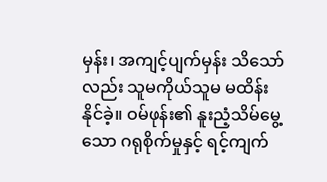မှန်း၊ အကျင့်ပျက်မှန်း သိသော်လည်း သူမကိုယ်သူမ မထိန်းနိုင်ခဲ့။ ဝမ်ဖုန်း၏ နူးညံ့သိမ်မွေ့သော ဂရုစိုက်မှုနှင့် ရင့်ကျက်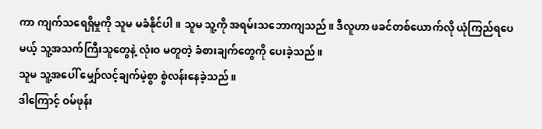ကာ ကျက်သရေရှိမှုကို သူမ မခံနိုင်ပါ။ သူမ သူ့ကို အရမ်းသဘောကျသည်။ ဒီလူဟာ ဖခင်တစ်ယောက်လို ယုံကြည်ရပေမယ့် သူ့အသက်ကြီးသူတွေနဲ့ လုံးဝ မတူတဲ့ ခံစားချက်တွေကို ပေးခဲ့သည်။
သူမ သူ့အပေါ် မျှော်လင့်ချက်မဲ့စွာ စွဲလန်းနေခဲ့သည်။
ဒါကြောင့် ဝမ်ဖုန်း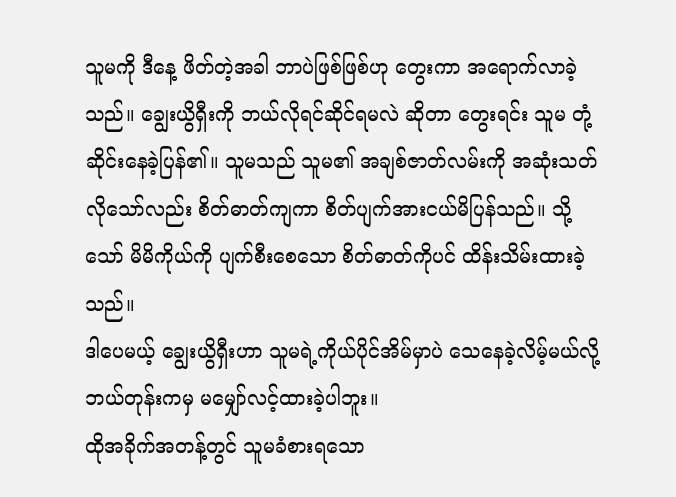သူမကို ဒီနေ့ ဖိတ်တဲ့အခါ ဘာပဲဖြစ်ဖြစ်ဟု တွေးကာ အရောက်လာခဲ့သည်။ ချွေးယွိရှီးကို ဘယ်လိုရင်ဆိုင်ရမလဲ ဆိုတာ တွေးရင်း သူမ တုံ့ဆိုင်းနေခဲ့ပြန်၏။ သူမသည် သူမ၏ အချစ်ဇာတ်လမ်းကို အဆုံးသတ်လိုသော်လည်း စိတ်ဓာတ်ကျကာ စိတ်ပျက်အားငယ်မိပြန်သည်။ သို့သော် မိမိကိုယ်ကို ပျက်စီးစေသော စိတ်ဓာတ်ကိုပင် ထိန်းသိမ်းထားခဲ့သည်။
ဒါပေမယ့် ချွေးယွိရှီးဟာ သူမရဲ့ကိုယ်ပိုင်အိမ်မှာပဲ သေနေခဲ့လိမ့်မယ်လို့ ဘယ်တုန်းကမှ မမျှော်လင့်ထားခဲ့ပါဘူး။
ထိုအခိုက်အတန့်တွင် သူမခံစားရသော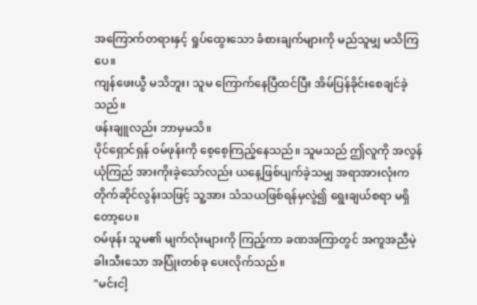အကြောက်တရားနှင့် ရှုပ်ထွေးသော ခံစားချက်များကို မည်သူမျှ မသိကြပေ။
ကျန်ဖေးယွီ မသိဘူး၊ သူမ ကြောက်နေပြီထင်ပြီး အိမ်ပြန်ခိုင်းစေချင်ခဲ့သည်။
ဖန်းချူလည်း ဘာမှမသိ။
ပိုင်ရှောင်ရှန် ဝမ်ဖုန်းကို စေ့စေ့ကြည့်နေသည်။ သူမသည် ဤလူကို အလွန်ယုံကြည် အားကိုးခဲ့သော်လည်း ယနေ့ဖြစ်ပျက်ခဲ့သမျှ အရာအားလုံးက တိုက်ဆိုင်လွန်းသဖြင့် သူ့အား သံသယဖြစ်ရန်မှလွဲ၍ ရွေးချယ်စရာ မရှိတော့ပေ။
ဝမ်ဖုန်း သူမ၏ မျက်လုံးများကို ကြည့်ကာ ခဏအကြာတွင် အကူအညီမဲ့ ခါးသီးသော အပြုံးတစ်ခု ပေးလိုက်သည်။
"မင်းငါ့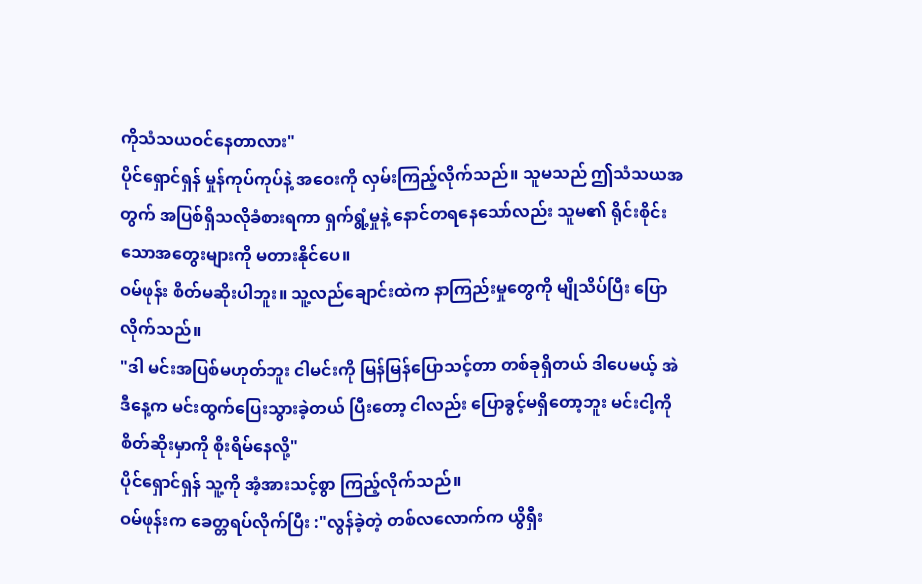ကိုသံသယဝင်နေတာလား"
ပိုင်ရှောင်ရှန် မှုန်ကုပ်ကုပ်နဲ့ အဝေးကို လှမ်းကြည့်လိုက်သည်။ သူမသည် ဤသံသယအတွက် အပြစ်ရှိသလိုခံစားရကာ ရှက်ရွံ့မှုနဲ့ နောင်တရနေသော်လည်း သူမ၏ ရိုင်းစိုင်းသောအတွေးများကို မတားနိုင်ပေ။
ဝမ်ဖုန်း စိတ်မဆိုးပါဘူး။ သူ့လည်ချောင်းထဲက နာကြည်းမှုတွေကို မျိုသိပ်ပြီး ပြောလိုက်သည်။
"ဒါ မင်းအပြစ်မဟုတ်ဘူး ငါမင်းကို မြန်မြန်ပြောသင့်တာ တစ်ခုရှိတယ် ဒါပေမယ့် အဲဒီနေ့က မင်းထွက်ပြေးသွားခဲ့တယ် ပြီးတော့ ငါလည်း ပြောခွင့်မရှိတော့ဘူး မင်းငါ့ကို စိတ်ဆိုးမှာကို စိုးရိမ်နေလို့"
ပိုင်ရှောင်ရှန် သူ့ကို အံ့အားသင့်စွာ ကြည့်လိုက်သည်။
ဝမ်ဖုန်းက ခေတ္တရပ်လိုက်ပြီး :"လွန်ခဲ့တဲ့ တစ်လလောက်က ယွိရှီး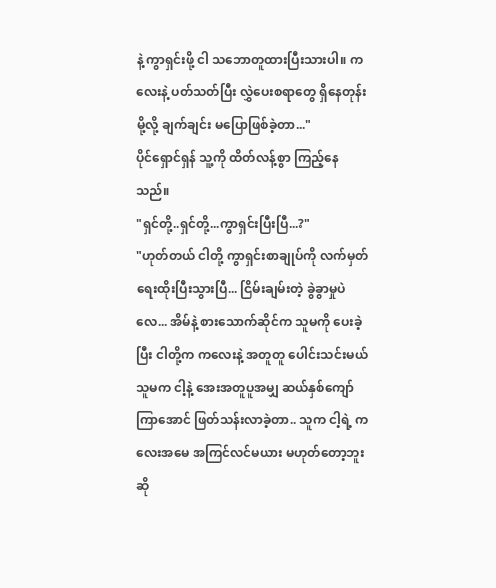နဲ့ ကွာရှင်းဖို့ ငါ သဘောတူထားပြီးသားပါ။ ကလေးနဲ့ ပတ်သတ်ပြီး လွှဲပေးစရာတွေ ရှိနေတုန်းမို့လို့ ချက်ချင်း မပြောဖြစ်ခဲ့တာ..."
ပိုင်ရှောင်ရှန် သူ့ကို ထိတ်လန့်စွာ ကြည့်နေသည်။
"ရှင်တို့..ရှင်တို့...ကွာရှင်းပြီးပြီ...?"
"ဟုတ်တယ် ငါတို့ ကွာရှင်းစာချုပ်ကို လက်မှတ် ရေးထိုးပြီးသွားပြီ... ငြိမ်းချမ်းတဲ့ ခွဲခွာမှုပဲလေ... အိမ်နဲ့ စားသောက်ဆိုင်က သူမကို ပေးခဲ့ပြီး ငါတို့က ကလေးနဲ့ အတူတူ ပေါင်းသင်းမယ် သူမက ငါ့နဲ့ အေးအတူပူအမျှ ဆယ်နှစ်ကျော်ကြာအောင် ဖြတ်သန်းလာခဲ့တာ.. သူက ငါ့ရဲ့ ကလေးအမေ အကြင်လင်မယား မဟုတ်တော့ဘူးဆို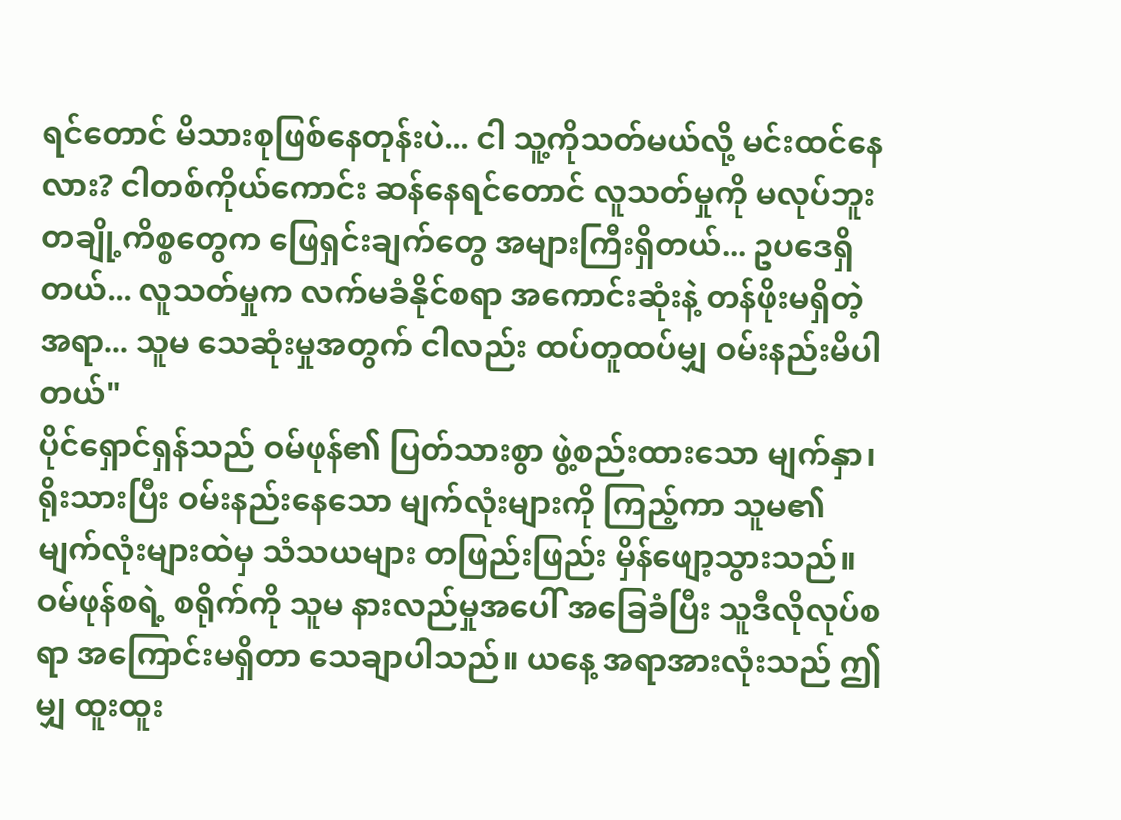ရင်တောင် မိသားစုဖြစ်နေတုန်းပဲ... ငါ သူ့ကိုသတ်မယ်လို့ မင်းထင်နေလား? ငါတစ်ကိုယ်ကောင်း ဆန်နေရင်တောင် လူသတ်မှုကို မလုပ်ဘူး တချို့ကိစ္စတွေက ဖြေရှင်းချက်တွေ အများကြီးရှိတယ်... ဥပဒေရှိတယ်... လူသတ်မှုက လက်မခံနိုင်စရာ အကောင်းဆုံးနဲ့ တန်ဖိုးမရှိတဲ့အရာ... သူမ သေဆုံးမှုအတွက် ငါလည်း ထပ်တူထပ်မျှ ဝမ်းနည်းမိပါတယ်"
ပိုင်ရှောင်ရှန်သည် ဝမ်ဖုန်၏ ပြတ်သားစွာ ဖွဲ့စည်းထားသော မျက်နှာ၊ ရိုးသားပြီး ဝမ်းနည်းနေသော မျက်လုံးများကို ကြည့်ကာ သူမ၏ မျက်လုံးများထဲမှ သံသယများ တဖြည်းဖြည်း မှိန်ဖျော့သွားသည်။
ဝမ်ဖုန်စရဲ့ စရိုက်ကို သူမ နားလည်မှုအပေါ် အခြေခံပြီး သူဒီလိုလုပ်စရာ အကြောင်းမရှိတာ သေချာပါသည်။ ယနေ့ အရာအားလုံးသည် ဤမျှ ထူးထူး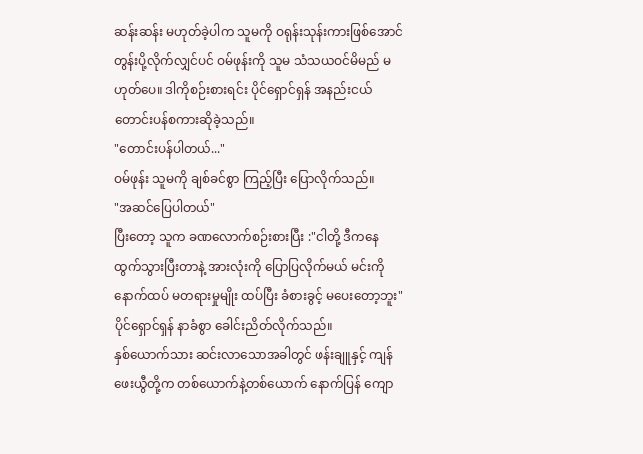ဆန်းဆန်း မဟုတ်ခဲ့ပါက သူမကို ဝရုန်းသုန်းကားဖြစ်အောင် တွန်းပို့လိုက်လျှင်ပင် ဝမ်ဖုန်းကို သူမ သံသယဝင်မိမည် မဟုတ်ပေ။ ဒါကိုစဉ်းစားရင်း ပိုင်ရှောင်ရှန် အနည်းငယ် တောင်းပန်စကားဆိုခဲ့သည်။
"တောင်းပန်ပါတယ်..."
ဝမ်ဖုန်း သူမကို ချစ်ခင်စွာ ကြည့်ပြီး ပြောလိုက်သည်။
"အဆင်ပြေပါတယ်"
ပြီးတော့ သူက ခဏလောက်စဉ်းစားပြီး :"ငါတို့ ဒီကနေ ထွက်သွားပြီးတာနဲ့ အားလုံးကို ပြောပြလိုက်မယ် မင်းကို နောက်ထပ် မတရားမှုမျိုး ထပ်ပြီး ခံစားခွင့် မပေးတော့ဘူး"
ပိုင်ရှောင်ရှန် နာခံစွာ ခေါင်းညိတ်လိုက်သည်။
နှစ်ယောက်သား ဆင်းလာသောအခါတွင် ဖန်းချူနှင့် ကျန်ဖေးယွီတို့က တစ်ယောက်နဲ့တစ်ယောက် နောက်ပြန် ကျော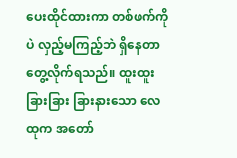ပေးထိုင်ထားကာ တစ်ဖက်ကိုပဲ လှည့်မကြည့်ဘဲ ရှိနေတာ တွေ့လိုက်ရသည်။ ထူးထူးခြားခြား ခြားနားသော လေထုက အတော်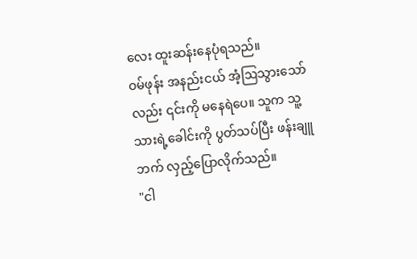လေး ထူးဆန်းနေပုံရသည်။
ဝမ်ဖုန်း အနည်းငယ် အံ့ဩသွားသော်လည်း ၎င်းကို မနေရဲပေ။ သူက သူ့သားရဲ့ခေါင်းကို ပွတ်သပ်ပြီး ဖန်းချူဘက် လှည့်ပြောလိုက်သည်။
"ငါ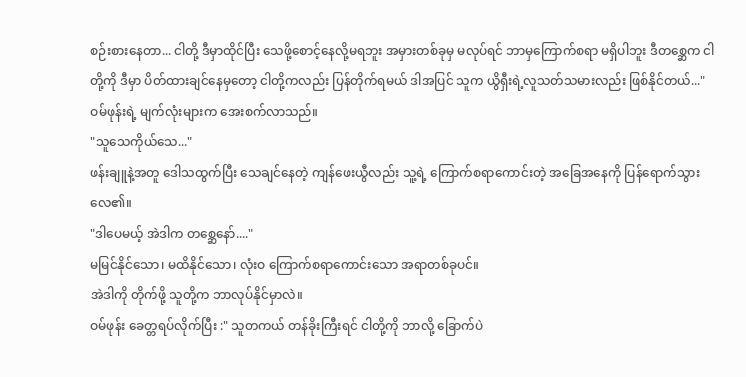စဉ်းစားနေတာ... ငါတို့ ဒီမှာထိုင်ပြီး သေဖို့စောင့်နေလို့မရဘူး အမှားတစ်ခုမှ မလုပ်ရင် ဘာမှကြောက်စရာ မရှိပါဘူး ဒီတစ္ဆေက ငါတို့ကို ဒီမှာ ပိတ်ထားချင်နေမှတော့ ငါတို့ကလည်း ပြန်တိုက်ရမယ် ဒါအပြင် သူက ယွိရှီးရဲ့လူသတ်သမားလည်း ဖြစ်နိုင်တယ်..."
ဝမ်ဖုန်းရဲ့ မျက်လုံးများက အေးစက်လာသည်။
"သူသေကိုယ်သေ..."
ဖန်းချူနဲ့အတူ ဒေါသထွက်ပြီး သေချင်နေတဲ့ ကျန်ဖေးယွီလည်း သူ့ရဲ့ ကြောက်စရာကောင်းတဲ့ အခြေအနေကို ပြန်ရောက်သွားလေ၏။
"ဒါပေမယ့် အဲဒါက တစ္ဆေနော်...."
မမြင်နိုင်သော၊ မထိနိုင်သော၊ လုံးဝ ကြောက်စရာကောင်းသော အရာတစ်ခုပင်။
အဲဒါကို တိုက်ဖို့ သူတို့က ဘာလုပ်နိုင်မှာလဲ။
ဝမ်ဖုန်း ခေတ္တရပ်လိုက်ပြီး :" သူတကယ် တန်ခိုးကြီးရင် ငါတို့ကို ဘာလို့ ခြောက်ပဲ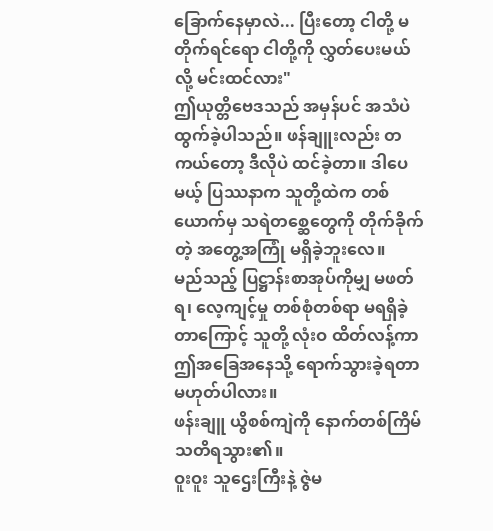ခြောက်နေမှာလဲ... ပြီးတော့ ငါတို့ မတိုက်ရင်ရော ငါတို့ကို လွှတ်ပေးမယ်လို့ မင်းထင်လား"
ဤယုတ္တိဗေဒသည် အမှန်ပင် အသံပဲထွက်ခဲ့ပါသည်။ ဖန်ချူးလည်း တကယ်တော့ ဒီလိုပဲ ထင်ခဲ့တာ။ ဒါပေမယ့် ပြဿနာက သူတို့ထဲက တစ်ယောက်မှ သရဲတစ္ဆေတွေကို တိုက်ခိုက်တဲ့ အတွေ့အကြုံ မရှိခဲ့ဘူးလေ။
မည်သည့် ပြဋ္ဌာန်းစာအုပ်ကိုမျှ မဖတ်ရ၊ လေ့ကျင့်မှု တစ်စုံတစ်ရာ မရရှိခဲ့တာကြောင့် သူတို့ လုံးဝ ထိတ်လန့်ကာ ဤအခြေအနေသို့ ရောက်သွားခဲ့ရတာ မဟုတ်ပါလား။
ဖန်းချူ ယွိစစ်ကျဲကို နောက်တစ်ကြိမ် သတိရသွား၏။
ဝူးဝူး သူဌေးကြီးနဲ့ ဇွဲမ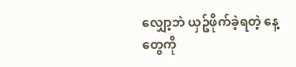လျှော့ဘဲ ယှဥ်ဖိုက်ခဲ့ရတဲ့ နေ့တွေကို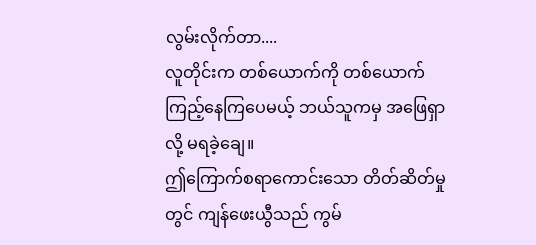လွမ်းလိုက်တာ....
လူတိုင်းက တစ်ယောက်ကို တစ်ယောက် ကြည့်နေကြပေမယ့် ဘယ်သူကမှ အဖြေရှာလို့ မရခဲ့ချေ။
ဤကြောက်စရာကောင်းသော တိတ်ဆိတ်မှုတွင် ကျန်ဖေးယွီသည် ကွမ်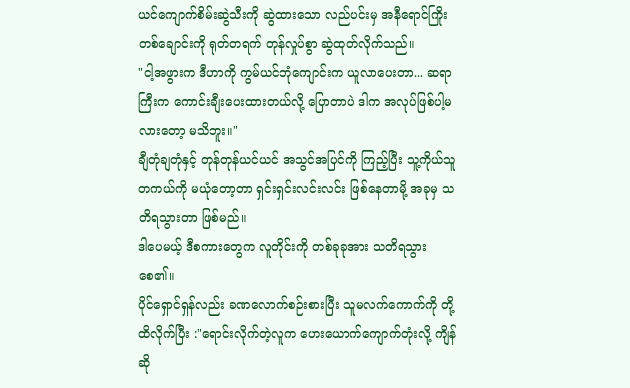ယင်ကျောက်စိမ်းဆွဲသီးကို ဆွဲထားသော လည်ပင်းမှ အနီရောင်ကြိုးတစ်ချောင်းကို ရုတ်တရက် တုန်လှုပ်စွာ ဆွဲထုတ်လိုက်သည်။
"ငါ့အဖွားက ဒီဟာကို ကွမ်ယင်ဘုံကျောင်းက ယူလာပေးတာ... ဆရာကြီးက ကောင်းချီးပေးထားတယ်လို့ ပြောတာပဲ ဒါက အလုပ်ဖြစ်ပါ့မလားတော့ မသိဘူး။"
ချီတုံချတုံနှင့် တုန်တုန်ယင်ယင် အသွင်အပြင်ကို ကြည့်ပြီး သူ့ကိုယ်သူ တကယ်ကို မယုံတော့တာ ရှင်းရှင်းလင်းလင်း ဖြစ်နေတာမို့ အခုမှ သတိရသွားတာ ဖြစ်မည်။
ဒါပေမယ့် ဒီစကားတွေက လူတိုင်းကို တစ်ခုခုအား သတိရသွားစေ၏။
ပိုင်ရှောင်ရှန်လည်း ခဏလောက်စဉ်းစားပြီး သူမလက်ကောက်ကို တို့ထိလိုက်ပြီး :"ရောင်းလိုက်တဲ့လူက ဟေးယောက်ကျောက်တုံးလို့ ကျိန်ဆို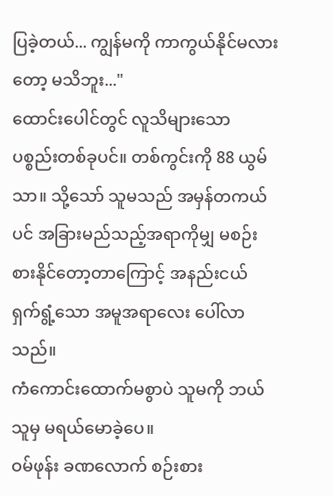ပြခဲ့တယ်... ကျွန်မကို ကာကွယ်နိုင်မလားတော့ မသိဘူး..."
ထောင်းပေါင်တွင် လူသိများသော ပစ္စည်းတစ်ခုပင်။ တစ်ကွင်းကို 88 ယွမ်သာ။ သို့သော် သူမသည် အမှန်တကယ်ပင် အခြားမည်သည့်အရာကိုမျှ မစဉ်းစားနိုင်တော့တာကြောင့် အနည်းငယ် ရှက်ရွံ့သော အမူအရာလေး ပေါ်လာသည်။
ကံကောင်းထောက်မစွာပဲ သူမကို ဘယ်သူမှ မရယ်မောခဲ့ပေ။
ဝမ်ဖုန်း ခဏလောက် စဉ်းစား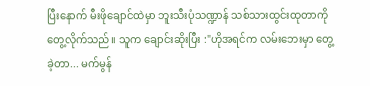ပြီးနောက် မီးဖိုချောင်ထဲမှာ ဘူးသီးပုံသဏ္ဍာန် သစ်သားထွင်းထုတာကို တွေ့လိုက်သည်။ သူက ချောင်းဆိုးပြီး :"ဟိုအရင်က လမ်းဘေးမှာ တွေ့ခဲ့တာ... မက်မွန်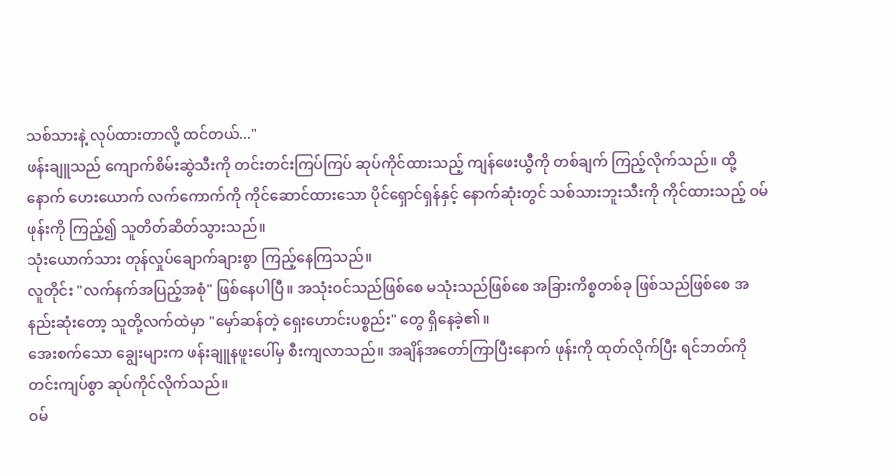သစ်သားနဲ့ လုပ်ထားတာလို့ ထင်တယ်..."
ဖန်းချူသည် ကျောက်စိမ်းဆွဲသီးကို တင်းတင်းကြပ်ကြပ် ဆုပ်ကိုင်ထားသည့် ကျန်ဖေးယွီကို တစ်ချက် ကြည့်လိုက်သည်။ ထို့နောက် ဟေးယောက် လက်ကောက်ကို ကိုင်ဆောင်ထားသော ပိုင်ရှောင်ရှန်နှင့် နောက်ဆုံးတွင် သစ်သားဘူးသီးကို ကိုင်ထားသည့် ဝမ်ဖုန်းကို ကြည့်၍ သူတိတ်ဆိတ်သွားသည်။
သုံးယောက်သား တုန်လှုပ်ချောက်ချားစွာ ကြည့်နေကြသည်။
လူတိုင်း "လက်နက်အပြည့်အစုံ" ဖြစ်နေပါပြီ။ အသုံးဝင်သည်ဖြစ်စေ မသုံးသည်ဖြစ်စေ အခြားကိစ္စတစ်ခု ဖြစ်သည်ဖြစ်စေ အနည်းဆုံးတော့ သူတို့လက်ထဲမှာ "မှော်ဆန်တဲ့ ရှေးဟောင်းပစ္စည်း" တွေ ရှိနေခဲ့၏။
အေးစက်သော ချွေးများက ဖန်းချူနဖူးပေါ်မှ စီးကျလာသည်။ အချိန်အတော်ကြာပြီးနောက် ဖုန်းကို ထုတ်လိုက်ပြီး ရင်ဘတ်ကို တင်းကျပ်စွာ ဆုပ်ကိုင်လိုက်သည်။
ဝမ်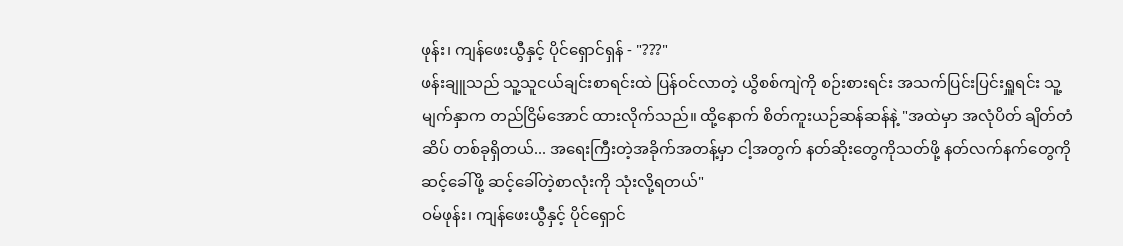ဖုန်း၊ ကျန်ဖေးယွီနှင့် ပိုင်ရှောင်ရှန် - "???"
ဖန်းချူသည် သူ့သူငယ်ချင်းစာရင်းထဲ ပြန်ဝင်လာတဲ့ ယွိစစ်ကျဲကို စဉ်းစားရင်း အသက်ပြင်းပြင်းရှူရင်း သူ့မျက်နှာက တည်ငြိမ်အောင် ထားလိုက်သည်။ ထို့နောက် စိတ်ကူးယဉ်ဆန်ဆန်နဲ့ "အထဲမှာ အလုံပိတ် ချိတ်တံဆိပ် တစ်ခုရှိတယ်... အရေးကြီးတဲ့အခိုက်အတန့်မှာ ငါ့အတွက် နတ်ဆိုးတွေကိုသတ်ဖို့ နတ်လက်နက်တွေကို ဆင့်ခေါ်ဖို့ ဆင့်ခေါ်တဲ့စာလုံးကို သုံးလို့ရတယ်"
ဝမ်ဖုန်း၊ ကျန်ဖေးယွီနှင့် ပိုင်ရှောင်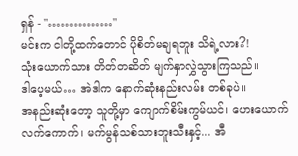ရှန် - "……………"
မင်းက ငါတို့ထက်တောင် ပိုစိတ်မချရဘူး သိရဲ့လား?!
သုံးယောက်သား တိတ်တဆိတ် မျက်နှာလွှဲသွားကြသည်။
ဒါပေ့မယ်… အဲဒါက နောက်ဆုံးနည်းလမ်း တစ်ခုပဲ။
အနည်းဆုံးတော့ သူတို့မှာ ကျောက်စိမ်းကွမ်ယင်၊ ဟေးယောက်လက်ကောက်၊ မက်မွန်သစ်သားဘူးသီးနှင့်... အီ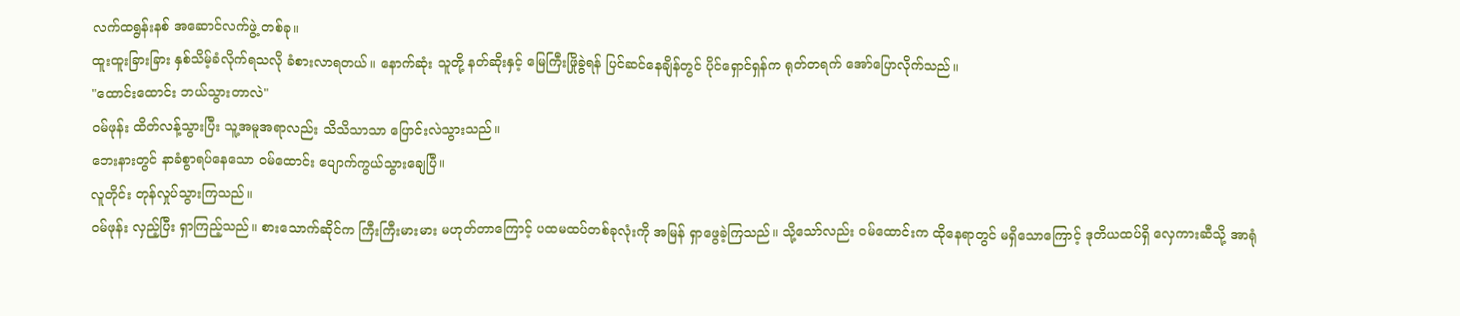လက်ထရွန်းနစ် အဆောင်လက်ဖွဲ့ တစ်ခု။
ထူးထူးခြားခြား နှစ်သိမ့်ခံလိုက်ရသလို ခံစားလာရတယ်။ နောက်ဆုံး သူတို့ နတ်ဆိုးနှင့် မြေကြီးဖြိုခွဲရန် ပြင်ဆင်နေချိန်တွင် ပိုင်ရှောင်ရှန်က ရုတ်တရက် အော်ပြောလိုက်သည်။
"ထောင်းထောင်း ဘယ်သွားတာလဲ"
ဝမ်ဖုန်း ထိတ်လန့်သွားပြီး သူ့အမူအရာလည်း သိသိသာသာ ပြောင်းလဲသွားသည်။
ဘေးနားတွင် နာခံစွာရပ်နေသော ဝမ်ထောင်း ပျောက်ကွယ်သွားချေပြီ။
လူတိုင်း တုန်လှုပ်သွားကြသည်။
ဝမ်ဖုန်း လှည့်ပြီး ရှာကြည့်သည်။ စားသောက်ဆိုင်က ကြီးကြီးမားမား မဟုတ်တာကြောင့် ပထမထပ်တစ်ခုလုံးကို အမြန် ရှာဖွေခဲ့ကြသည်။ သို့သော်လည်း ဝမ်ထောင်းက ထိုနေရာတွင် မရှိသောကြောင့် ဒုတိယထပ်ရှိ လှေကားဆီသို့ အာရုံ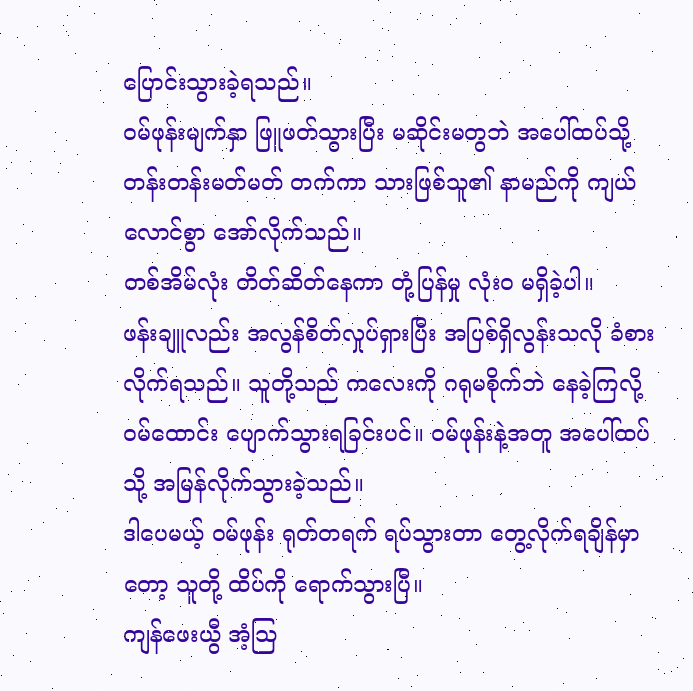ပြောင်းသွားခဲ့ရသည်။
ဝမ်ဖုန်းမျက်နှာ ဖြူဖတ်သွားပြီး မဆိုင်းမတွဘဲ အပေါ်ထပ်သို့ တန်းတန်းမတ်မတ် တက်ကာ သားဖြစ်သူ၏ နာမည်ကို ကျယ်လောင်စွာ အော်လိုက်သည်။
တစ်အိမ်လုံး တိတ်ဆိတ်နေကာ တုံ့ပြန်မှု လုံးဝ မရှိခဲ့ပါ။
ဖန်းချူလည်း အလွန်စိတ်လှုပ်ရှားပြီး အပြစ်ရှိလွန်းသလို ခံစားလိုက်ရသည်။ သူတို့သည် ကလေးကို ဂရုမစိုက်ဘဲ နေခဲ့ကြလို့ ဝမ်ထောင်း ပျောက်သွားရခြင်းပင်။ ဝမ်ဖုန်းနဲ့အတူ အပေါ်ထပ်သို့ အမြန်လိုက်သွားခဲ့သည်။
ဒါပေမယ့် ဝမ်ဖုန်း ရုတ်တရက် ရပ်သွားတာ တွေ့လိုက်ရချိန်မှာတော့ သူတို့ ထိပ်ကို ရောက်သွားပြီ။
ကျန်ဖေးယွီ အံ့သြ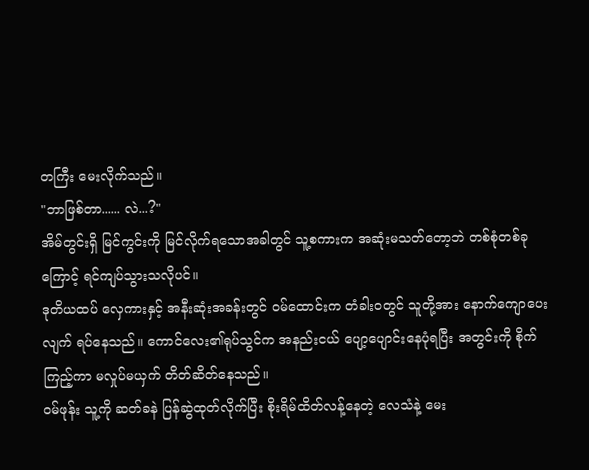တကြီး မေးလိုက်သည်။
"ဘာဖြစ်တာ...... လဲ...?"
အိမ်တွင်းရှိ မြင်ကွင်းကို မြင်လိုက်ရသောအခါတွင် သူ့စကားက အဆုံးမသတ်တော့ဘဲ တစ်စုံတစ်ခုကြောင့် ရင်ကျပ်သွားသလိုပင်။
ဒုတိယထပ် လှေကားနှင့် အနီးဆုံးအခန်းတွင် ဝမ်ထောင်းက တံခါးဝတွင် သူတို့အား နောက်ကျောပေးလျက် ရပ်နေသည်။ ကောင်လေး၏ရုပ်သွင်က အနည်းငယ် ပျော့ပျောင်းနေပုံရပြီး အတွင်းကို စိုက်ကြည့်ကာ မလှုပ်မယှက် တိတ်ဆိတ်နေသည်။
ဝမ်ဖုန်း သူ့ကို ဆတ်ခနဲ ပြန်ဆွဲထုတ်လိုက်ပြီး စိုးရိမ်ထိတ်လန့်နေတဲ့ လေသံနဲ့ မေး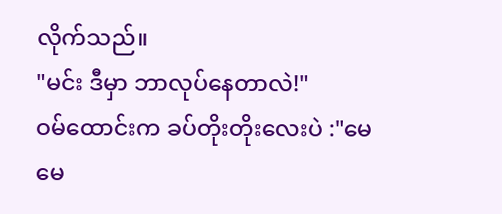လိုက်သည်။
"မင်း ဒီမှာ ဘာလုပ်နေတာလဲ!"
ဝမ်ထောင်းက ခပ်တိုးတိုးလေးပဲ :"မေမေ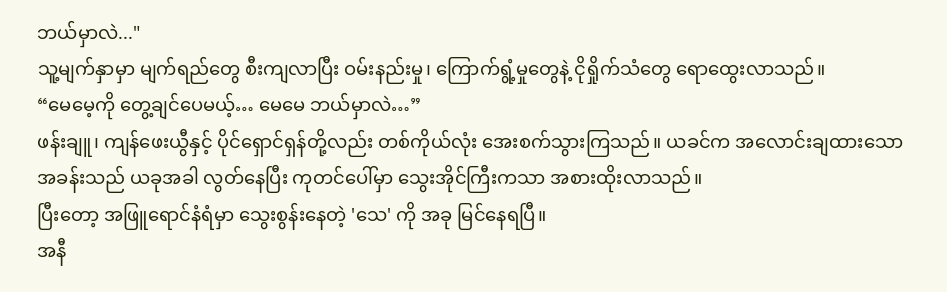ဘယ်မှာလဲ..."
သူ့မျက်နှာမှာ မျက်ရည်တွေ စီးကျလာပြီး ဝမ်းနည်းမှု၊ ကြောက်ရွံ့မှုတွေနဲ့ ငိုရှိုက်သံတွေ ရောထွေးလာသည်။
“မေမေ့ကို တွေ့ချင်ပေမယ့်… မေမေ ဘယ်မှာလဲ…”
ဖန်းချူ၊ ကျန်ဖေးယွီနှင့် ပိုင်ရှောင်ရှန်တို့လည်း တစ်ကိုယ်လုံး အေးစက်သွားကြသည်။ ယခင်က အလောင်းချထားသော အခန်းသည် ယခုအခါ လွတ်နေပြီး ကုတင်ပေါ်မှာ သွေးအိုင်ကြီးကသာ အစားထိုးလာသည်။
ပြီးတော့ အဖြူရောင်နံရံမှာ သွေးစွန်းနေတဲ့ 'သေ' ကို အခု မြင်နေရပြီ။
အနီ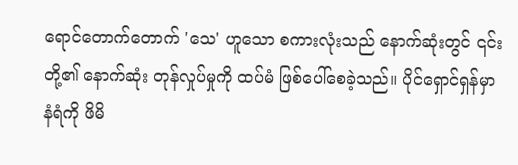ရောင်တောက်တောက် 'သေ' ဟူသော စကားလုံးသည် နောက်ဆုံးတွင် ၎င်းတို့၏ နောက်ဆုံး တုန်လှုပ်မှုကို ထပ်မံ ဖြစ်ပေါ်စေခဲ့သည်။ ပိုင်ရှောင်ရှန်မှာ နံရံကို ဖိမိ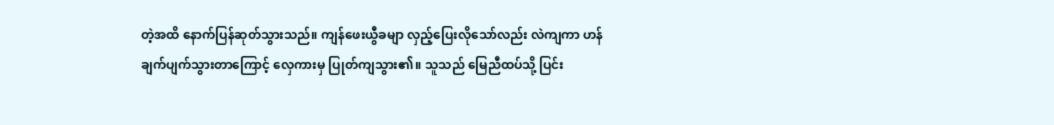တဲ့အထိ နောက်ပြန်ဆုတ်သွားသည်။ ကျန်ဖေးယွီခမျာ လှည့်ပြေးလိုသော်လည်း လဲကျကာ ဟန်ချက်ပျက်သွားတာကြောင့် လှေကားမှ ပြုတ်ကျသွား၏။ သူသည် မြေညီထပ်သို့ ပြင်း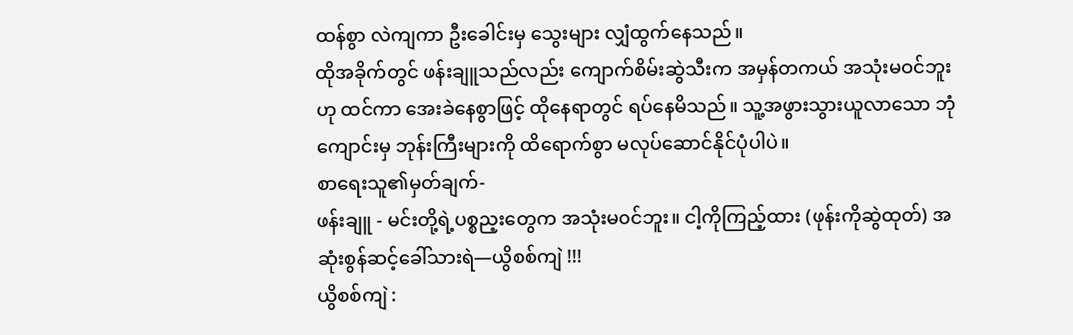ထန်စွာ လဲကျကာ ဦးခေါင်းမှ သွေးများ လျှံထွက်နေသည်။
ထိုအခိုက်တွင် ဖန်းချူသည်လည်း ကျောက်စိမ်းဆွဲသီးက အမှန်တကယ် အသုံးမဝင်ဘူးဟု ထင်ကာ အေးခဲနေစွာဖြင့် ထိုနေရာတွင် ရပ်နေမိသည်။ သူ့အဖွားသွားယူလာသော ဘုံကျောင်းမှ ဘုန်းကြီးများကို ထိရောက်စွာ မလုပ်ဆောင်နိုင်ပုံပါပဲ။
စာရေးသူ၏မှတ်ချက်-
ဖန်းချူ - မင်းတို့ရဲ့ပစ္စည့းတွေက အသုံးမ၀င်ဘူး။ ငါ့ကိုကြည့်ထား (ဖုန်းကိုဆွဲထုတ်) အဆုံးစွန်ဆင့်ခေါ်သားရဲ—ယွိစစ်ကျဲ !!!
ယွိစစ်ကျဲ :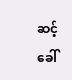ဆင့်ခေါ်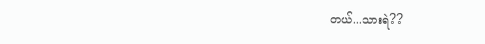တယ်...သားရဲ??